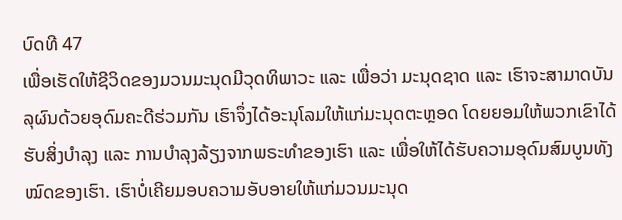ບົດທີ 47
ເພື່ອເຮັດໃຫ້ຊີວິດຂອງມວນມະນຸດມີວຸດທິພາວະ ແລະ ເພື່ອວ່າ ມະນຸດຊາດ ແລະ ເຮົາຈະສາມາດບັນລຸຜົນດ້ວຍອຸດົມຄະດີຮ່ວມກັນ ເຮົາຈຶ່ງໄດ້ອະນຸໂລມໃຫ້ແກ່ມະນຸດຕະຫຼອດ ໂດຍຍອມໃຫ້ພວກເຂົາໄດ້ຮັບສິ່ງບໍາລຸງ ແລະ ການບໍາລຸງລ້ຽງຈາກພຣະທໍາຂອງເຮົາ ແລະ ເພື່ອໃຫ້ໄດ້ຮັບຄວາມອຸດົມສົມບູນທັງໝົດຂອງເຮົາ. ເຮົາບໍ່ເຄີຍມອບຄວາມອັບອາຍໃຫ້ແກ່ມວນມະນຸດ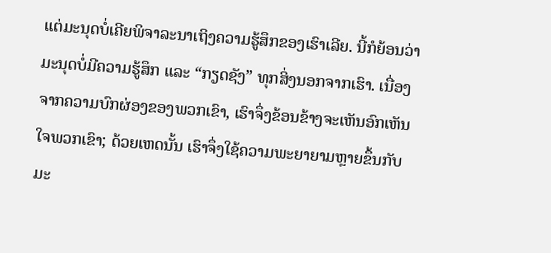ແຕ່ມະນຸດບໍ່ເຄີຍພິຈາລະນາເຖິງຄວາມຮູ້ສຶກຂອງເຮົາເລີຍ. ນີ້ກໍຍ້ອນວ່າ ມະນຸດບໍ່ມີຄວາມຮູ້ສຶກ ແລະ “ກຽດຊັງ” ທຸກສິ່ງນອກຈາກເຮົາ. ເນື່ອງຈາກຄວາມບົກຜ່ອງຂອງພວກເຂົາ, ເຮົາຈຶ່ງຂ້ອນຂ້າງຈະເຫັນອົກເຫັນໃຈພວກເຂົາ; ດ້ວຍເຫດນັ້ນ ເຮົາຈຶ່ງໃຊ້ຄວາມພະຍາຍາມຫຼາຍຂຶ້ນກັບມະ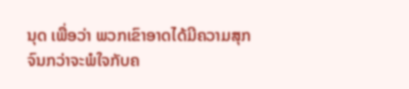ນຸດ ເພື່ອວ່າ ພວກເຂົາອາດໄດ້ມີຄວາມສຸກຈົນກວ່າຈະພໍໃຈກັບຄ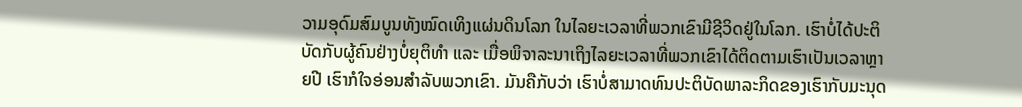ວາມອຸດົມສົມບູນທັງໝົດເທິງແຜ່ນດິນໂລກ ໃນໄລຍະເວລາທີ່ພວກເຂົາມີຊີວິດຢູ່ໃນໂລກ. ເຮົາບໍ່ໄດ້ປະຕິບັດກັບຜູ້ຄົນຢ່າງບໍ່ຍຸຕິທໍາ ແລະ ເມື່ອພິຈາລະນາເຖິງໄລຍະເວລາທີ່ພວກເຂົາໄດ້ຕິດຕາມເຮົາເປັນເວລາຫຼາຍປີ ເຮົາກໍໃຈອ່ອນສໍາລັບພວກເຂົາ. ມັນຄືກັບວ່າ ເຮົາບໍ່ສາມາດທົນປະຕິບັດພາລະກິດຂອງເຮົາກັບມະນຸດ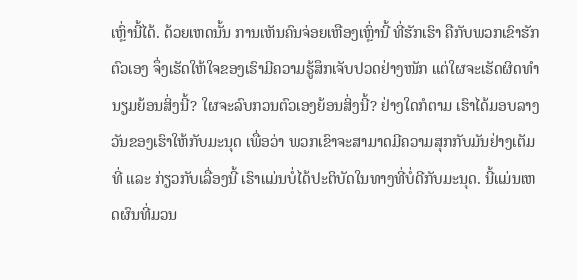ເຫຼົ່ານີ້ໄດ້. ດ້ວຍເຫດນັ້ນ ການເຫັນຄົນຈ່ອຍເຫືອງເຫຼົ່ານີ້ ທີ່ຮັກເຮົາ ຄືກັບພວກເຂົາຮັກຕົວເອງ ຈຶ່ງເຮັດໃຫ້ໃຈຂອງເຮົາມີຄວາມຮູ້ສຶກເຈັບປວດຢ່າງໜັກ ແຕ່ໃຜຈະເຮັດຜິດທໍານຽມຍ້ອນສິ່ງນີ້? ໃຜຈະລົບກວນຕົວເອງຍ້ອນສິ່ງນີ້? ຢ່າງໃດກໍຕາມ ເຮົາໄດ້ມອບລາງວັນຂອງເຮົາໃຫ້ກັບມະນຸດ ເພື່ອວ່າ ພວກເຂົາຈະສາມາດມີຄວາມສຸກກັບມັນຢ່າງເຕັມທີ່ ແລະ ກ່ຽວກັບເລື່ອງນີ້ ເຮົາແມ່ນບໍ່ໄດ້ປະຕິບັດໃນທາງທີ່ບໍ່ດີກັບມະນຸດ. ນີ້ແມ່ນເຫດຜົນທີ່ມວນ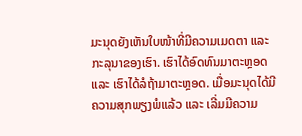ມະນຸດຍັງເຫັນໃບໜ້າທີ່ມີຄວາມເມດຕາ ແລະ ກະລຸນາຂອງເຮົາ. ເຮົາໄດ້ອົດທົນມາຕະຫຼອດ ແລະ ເຮົາໄດ້ລໍຖ້າມາຕະຫຼອດ. ເມື່ອມະນຸດໄດ້ມີຄວາມສຸກພຽງພໍແລ້ວ ແລະ ເລີ່ມມີຄວາມ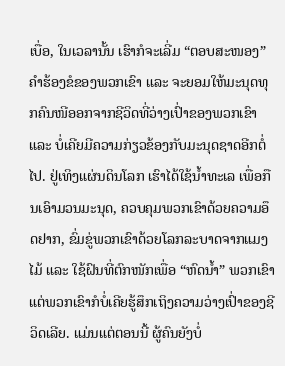ເບື່ອ, ໃນເວລານັ້ນ ເຮົາກໍຈະເລີ່ມ “ຕອບສະໜອງ” ຄໍາຮ້ອງຂໍຂອງພວກເຂົາ ແລະ ຈະຍອມໃຫ້ມະນຸດທຸກຄົນໜີອອກຈາກຊີວິດທີ່ວ່າງເປົ່າຂອງພວກເຂົາ ແລະ ບໍ່ເຄີຍມີຄວາມກ່ຽວຂ້ອງກັບມະນຸດຊາດອີກຕໍ່ໄປ. ຢູ່ເທິງແຜ່ນດິນໂລກ ເຮົາໄດ້ໃຊ້ນໍ້າທະເລ ເພື່ອກືນເອົາມວນມະນຸດ, ຄວບຄຸມພວກເຂົາດ້ວຍຄວາມອຶດຢາກ, ຂົ່ມຂູ່ພວກເຂົາດ້ວຍໂລກລະບາດຈາກແມງໄມ້ ແລະ ໃຊ້ຝົນທີ່ຕົກໜັກເພື່ອ “ຫົດນໍ້າ” ພວກເຂົາ ແຕ່ພວກເຂົາກໍບໍ່ເຄີຍຮູ້ສຶກເຖິງຄວາມວ່າງເປົ່າຂອງຊີວິດເລີຍ. ແມ່ນແຕ່ຕອນນີ້ ຜູ້ຄົນຍັງບໍ່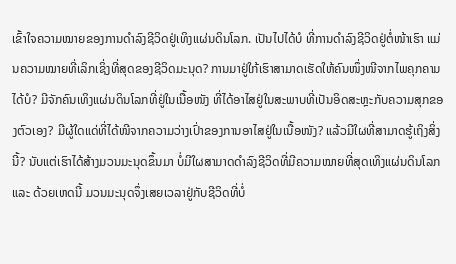ເຂົ້າໃຈຄວາມໝາຍຂອງການດໍາລົງຊີວິດຢູ່ເທິງແຜ່ນດິນໂລກ. ເປັນໄປໄດ້ບໍ ທີ່ການດໍາລົງຊີວິດຢູ່ຕໍ່ໜ້າເຮົາ ແມ່ນຄວາມໝາຍທີ່ເລິກເຊິ່ງທີ່ສຸດຂອງຊີວິດມະນຸດ? ການມາຢູ່ໃກ້ເຮົາສາມາດເຮັດໃຫ້ຄົນໜຶ່ງໜີຈາກໄພຄຸກຄາມໄດ້ບໍ? ມີຈັກຄົນເທິງແຜ່ນດິນໂລກທີ່ຢູ່ໃນເນື້ອໜັງ ທີ່ໄດ້ອາໄສຢູ່ໃນສະພາບທີ່ເປັນອິດສະຫຼະກັບຄວາມສຸກຂອງຕົວເອງ? ມີຜູ້ໃດແດ່ທີ່ໄດ້ໜີຈາກຄວາມວ່າງເປົ່າຂອງການອາໄສຢູ່ໃນເນື້ອໜັງ? ແລ້ວມີໃຜທີ່ສາມາດຮູ້ເຖິງສິ່ງນີ້? ນັບແຕ່ເຮົາໄດ້ສ້າງມວນມະນຸດຂຶ້ນມາ ບໍ່ມີໃຜສາມາດດໍາລົງຊີວິດທີ່ມີຄວາມໝາຍທີ່ສຸດເທິງແຜ່ນດິນໂລກ ແລະ ດ້ວຍເຫດນີ້ ມວນມະນຸດຈຶ່ງເສຍເວລາຢູ່ກັບຊີວິດທີ່ບໍ່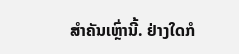ສໍາຄັນເຫຼົ່ານີ້. ຢ່າງໃດກໍ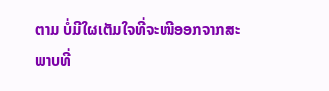ຕາມ ບໍ່ມີໃຜເຕັມໃຈທີ່ຈະໜີອອກຈາກສະພາບທີ່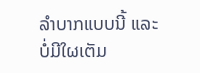ລໍາບາກແບບນີ້ ແລະ ບໍ່ມີໃຜເຕັມ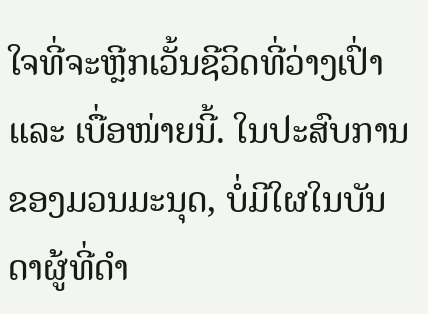ໃຈທີ່ຈະຫຼີກເວັ້ນຊີວິດທີ່ວ່າງເປົ່າ ແລະ ເບື່ອໜ່າຍນີ້. ໃນປະສົບການຂອງມວນມະນຸດ, ບໍ່ມີໃຜໃນບັນດາຜູ້ທີ່ດໍາ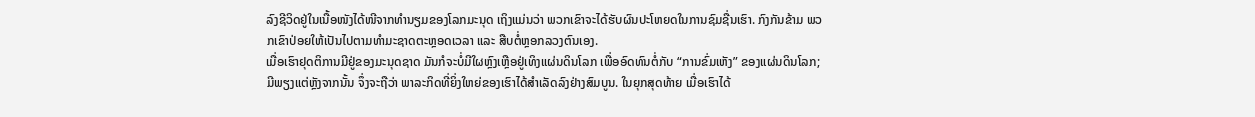ລົງຊີວິດຢູ່ໃນເນື້ອໜັງໄດ້ໜີຈາກທໍານຽມຂອງໂລກມະນຸດ ເຖິງແມ່ນວ່າ ພວກເຂົາຈະໄດ້ຮັບຜົນປະໂຫຍດໃນການຊົມຊື່ນເຮົາ. ກົງກັນຂ້າມ ພວກເຂົາປ່ອຍໃຫ້ເປັນໄປຕາມທໍາມະຊາດຕະຫຼອດເວລາ ແລະ ສືບຕໍ່ຫຼອກລວງຕົນເອງ.
ເມື່ອເຮົາຢຸດຕິການມີຢູ່ຂອງມະນຸດຊາດ ມັນກໍຈະບໍ່ມີໃຜຫຼົງເຫຼືອຢູ່ເທິງແຜ່ນດິນໂລກ ເພື່ອອົດທົນຕໍ່ກັບ “ການຂົ່ມເຫັງ” ຂອງແຜ່ນດິນໂລກ; ມີພຽງແຕ່ຫຼັງຈາກນັ້ນ ຈຶ່ງຈະຖືວ່າ ພາລະກິດທີ່ຍິ່ງໃຫຍ່ຂອງເຮົາໄດ້ສໍາເລັດລົງຢ່າງສົມບູນ. ໃນຍຸກສຸດທ້າຍ ເມື່ອເຮົາໄດ້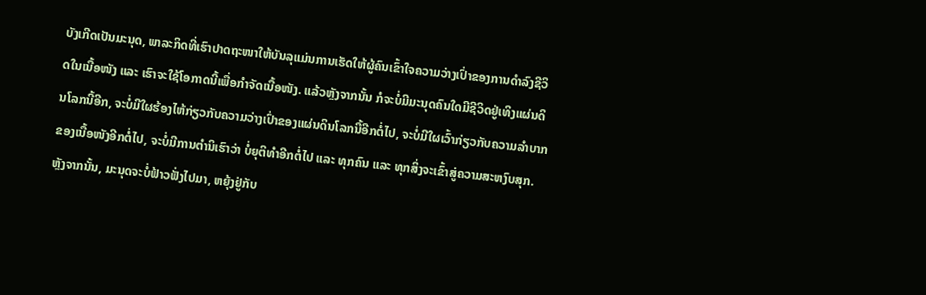ບັງເກີດເປັນມະນຸດ, ພາລະກິດທີ່ເຮົາປາດຖະໜາໃຫ້ບັນລຸແມ່ນການເຮັດໃຫ້ຜູ້ຄົນເຂົ້າໃຈຄວາມວ່າງເປົ່າຂອງການດໍາລົງຊີວິດໃນເນື້ອໜັງ ແລະ ເຮົາຈະໃຊ້ໂອກາດນີ້ເພື່ອກໍາຈັດເນື້ອໜັງ. ແລ້ວຫຼັງຈາກນັ້ນ ກໍຈະບໍ່ມີມະນຸດຄົນໃດມີຊີວິດຢູ່ເທິງແຜ່ນດິນໂລກນີ້ອີກ, ຈະບໍ່ມີໃຜຮ້ອງໄຫ້ກ່ຽວກັບຄວາມວ່າງເປົ່າຂອງແຜ່ນດິນໂລກນີ້ອີກຕໍ່ໄປ, ຈະບໍ່ມີໃຜເວົ້າກ່ຽວກັບຄວາມລໍາບາກຂອງເນື້ອໜັງອີກຕໍ່ໄປ, ຈະບໍ່ມີການຕໍານິເຮົາວ່າ ບໍ່ຍຸຕິທໍາອີກຕໍ່ໄປ ແລະ ທຸກຄົນ ແລະ ທຸກສິ່ງຈະເຂົ້າສູ່ຄວາມສະຫງົບສຸກ. ຫຼັງຈາກນັ້ນ, ມະນຸດຈະບໍ່ຟ້າວຟັ່ງໄປມາ, ຫຍຸ້ງຢູ່ກັບ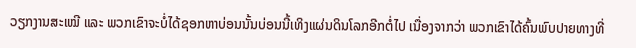ວຽກງານສະເໝີ ແລະ ພວກເຂົາຈະບໍ່ໄດ້ຊອກຫາບ່ອນນັ້ນບ່ອນນີ້ເທິງແຜ່ນດິນໂລກອີກຕໍ່ໄປ ເນື່ອງຈາກວ່າ ພວກເຂົາໄດ້ຄົ້ນພົບປາຍທາງທີ່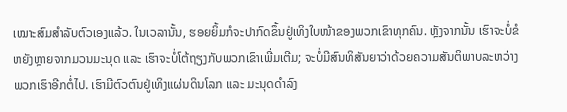ເໝາະສົມສໍາລັບຕົວເອງແລ້ວ. ໃນເວລານັ້ນ, ຮອຍຍິ້ມກໍຈະປາກົດຂຶ້ນຢູ່ເທິງໃບໜ້າຂອງພວກເຂົາທຸກຄົນ. ຫຼັງຈາກນັ້ນ ເຮົາຈະບໍ່ຂໍຫຍັງຫຼາຍຈາກມວນມະນຸດ ແລະ ເຮົາຈະບໍ່ໂຕ້ຖຽງກັບພວກເຂົາເພີ່ມເຕີມ; ຈະບໍ່ມີສົນທິສັນຍາວ່າດ້ວຍຄວາມສັນຕິພາບລະຫວ່າງພວກເຮົາອີກຕໍ່ໄປ. ເຮົາມີຕົວຕົນຢູ່ເທິງແຜ່ນດິນໂລກ ແລະ ມະນຸດດໍາລົງ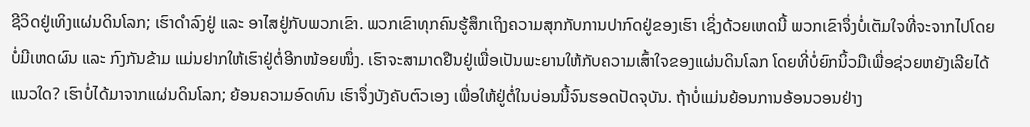ຊີວິດຢູ່ເທິງແຜ່ນດິນໂລກ; ເຮົາດໍາລົງຢູ່ ແລະ ອາໄສຢູ່ກັບພວກເຂົາ. ພວກເຂົາທຸກຄົນຮູ້ສຶກເຖິງຄວາມສຸກກັບການປາກົດຢູ່ຂອງເຮົາ ເຊິ່ງດ້ວຍເຫດນີ້ ພວກເຂົາຈຶ່ງບໍ່ເຕັມໃຈທີ່ຈະຈາກໄປໂດຍບໍ່ມີເຫດຜົນ ແລະ ກົງກັນຂ້າມ ແມ່ນຢາກໃຫ້ເຮົາຢູ່ຕໍ່ອີກໜ້ອຍໜຶ່ງ. ເຮົາຈະສາມາດຢືນຢູ່ເພື່ອເປັນພະຍານໃຫ້ກັບຄວາມເສົ້າໃຈຂອງແຜ່ນດິນໂລກ ໂດຍທີ່ບໍ່ຍົກນິ້ວມືເພື່ອຊ່ວຍຫຍັງເລີຍໄດ້ແນວໃດ? ເຮົາບໍ່ໄດ້ມາຈາກແຜ່ນດິນໂລກ; ຍ້ອນຄວາມອົດທົນ ເຮົາຈຶ່ງບັງຄັບຕົວເອງ ເພື່ອໃຫ້ຢູ່ຕໍ່ໃນບ່ອນນີ້ຈົນຮອດປັດຈຸບັນ. ຖ້າບໍ່ແມ່ນຍ້ອນການອ້ອນວອນຢ່າງ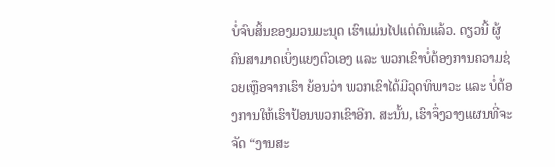ບໍ່ຈົບສິ້ນຂອງມວນມະນຸດ ເຮົາແມ່ນໄປແຕ່ດົນແລ້ວ. ດຽວນີ້ ຜູ້ຄົນສາມາດເບິ່ງແຍງຕົວເອງ ແລະ ພວກເຂົາບໍ່ຕ້ອງການຄວາມຊ່ວຍເຫຼືອຈາກເຮົາ ຍ້ອນວ່າ ພວກເຂົາໄດ້ມີວຸດທິພາວະ ແລະ ບໍ່ຕ້ອງການໃຫ້ເຮົາປ້ອນພວກເຂົາອີກ. ສະນັ້ນ, ເຮົາຈຶ່ງວາງແຜນທີ່ຈະຈັດ “ງານສະ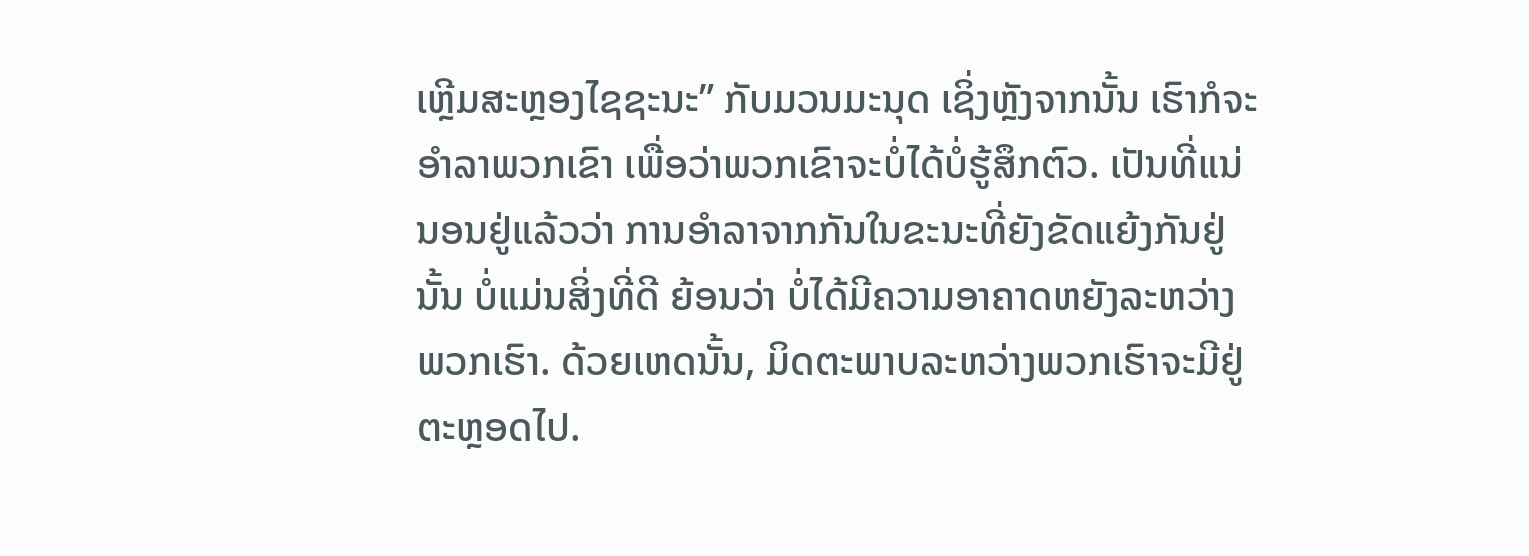ເຫຼີມສະຫຼອງໄຊຊະນະ” ກັບມວນມະນຸດ ເຊິ່ງຫຼັງຈາກນັ້ນ ເຮົາກໍຈະອໍາລາພວກເຂົາ ເພື່ອວ່າພວກເຂົາຈະບໍ່ໄດ້ບໍ່ຮູ້ສຶກຕົວ. ເປັນທີ່ແນ່ນອນຢູ່ແລ້ວວ່າ ການອໍາລາຈາກກັນໃນຂະນະທີ່ຍັງຂັດແຍ້ງກັນຢູ່ນັ້ນ ບໍ່ແມ່ນສິ່ງທີ່ດີ ຍ້ອນວ່າ ບໍ່ໄດ້ມີຄວາມອາຄາດຫຍັງລະຫວ່າງພວກເຮົາ. ດ້ວຍເຫດນັ້ນ, ມິດຕະພາບລະຫວ່າງພວກເຮົາຈະມີຢູ່ຕະຫຼອດໄປ.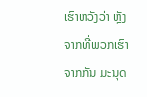ເຮົາຫວັງວ່າ ຫຼັງຈາກທີ່ພວກເຮົາຈາກກັນ ມະນຸດ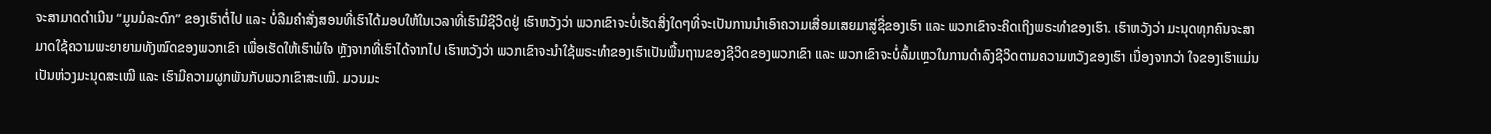ຈະສາມາດດໍາເນີນ “ມູນມໍລະດົກ” ຂອງເຮົາຕໍ່ໄປ ແລະ ບໍ່ລືມຄໍາສັ່ງສອນທີ່ເຮົາໄດ້ມອບໃຫ້ໃນເວລາທີ່ເຮົາມີຊີວິດຢູ່ ເຮົາຫວັງວ່າ ພວກເຂົາຈະບໍ່ເຮັດສິ່ງໃດໆທີ່ຈະເປັນການນໍາເອົາຄວາມເສື່ອມເສຍມາສູ່ຊື່ຂອງເຮົາ ແລະ ພວກເຂົາຈະຄິດເຖິງພຣະທໍາຂອງເຮົາ. ເຮົາຫວັງວ່າ ມະນຸດທຸກຄົນຈະສາມາດໃຊ້ຄວາມພະຍາຍາມທັງໝົດຂອງພວກເຂົາ ເພື່ອເຮັດໃຫ້ເຮົາພໍໃຈ ຫຼັງຈາກທີ່ເຮົາໄດ້ຈາກໄປ ເຮົາຫວັງວ່າ ພວກເຂົາຈະນໍາໃຊ້ພຣະທໍາຂອງເຮົາເປັນພື້ນຖານຂອງຊີວິດຂອງພວກເຂົາ ແລະ ພວກເຂົາຈະບໍ່ລົ້ມເຫຼວໃນການດໍາລົງຊີວິດຕາມຄວາມຫວັງຂອງເຮົາ ເນື່ອງຈາກວ່າ ໃຈຂອງເຮົາແມ່ນເປັນຫ່ວງມະນຸດສະເໝີ ແລະ ເຮົາມີຄວາມຜູກພັນກັບພວກເຂົາສະເໝີ. ມວນມະ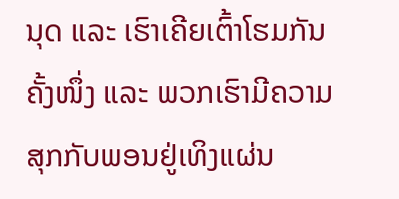ນຸດ ແລະ ເຮົາເຄີຍເຕົ້າໂຮມກັນຄັ້ງໜຶ່ງ ແລະ ພວກເຮົາມີຄວາມສຸກກັບພອນຢູ່ເທິງແຜ່ນ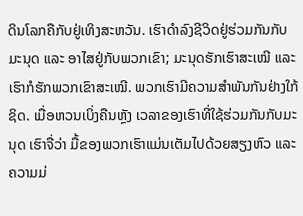ດິນໂລກຄືກັບຢູ່ເທິງສະຫວັນ. ເຮົາດໍາລົງຊີວິດຢູ່ຮ່ວມກັນກັບມະນຸດ ແລະ ອາໄສຢູ່ກັບພວກເຂົາ; ມະນຸດຮັກເຮົາສະເໝີ ແລະ ເຮົາກໍຮັກພວກເຂົາສະເໝີ. ພວກເຮົາມີຄວາມສໍາພັນກັນຢ່າງໃກ້ຊິດ. ເມື່ອຫວນເບິ່ງຄືນຫຼັງ ເວລາຂອງເຮົາທີ່ໃຊ້ຮ່ວມກັນກັບມະນຸດ ເຮົາຈື່ວ່າ ມື້ຂອງພວກເຮົາແມ່ນເຕັມໄປດ້ວຍສຽງຫົວ ແລະ ຄວາມມ່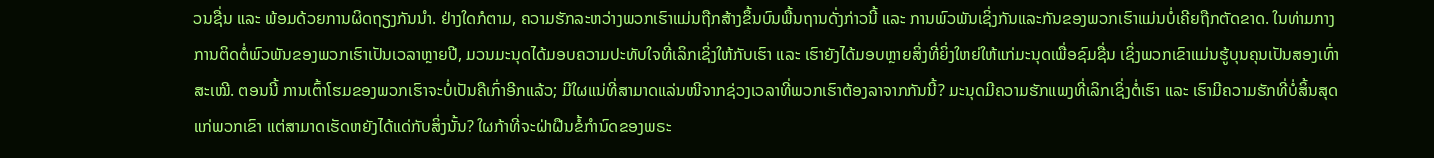ວນຊື່ນ ແລະ ພ້ອມດ້ວຍການຜິດຖຽງກັນນໍາ. ຢ່າງໃດກໍຕາມ, ຄວາມຮັກລະຫວ່າງພວກເຮົາແມ່ນຖືກສ້າງຂຶ້ນບົນພື້ນຖານດັ່ງກ່າວນີ້ ແລະ ການພົວພັນເຊິ່ງກັນແລະກັນຂອງພວກເຮົາແມ່ນບໍ່ເຄີຍຖືກຕັດຂາດ. ໃນທ່າມກາງການຕິດຕໍ່ພົວພັນຂອງພວກເຮົາເປັນເວລາຫຼາຍປີ, ມວນມະນຸດໄດ້ມອບຄວາມປະທັບໃຈທີ່ເລິກເຊິ່ງໃຫ້ກັບເຮົາ ແລະ ເຮົາຍັງໄດ້ມອບຫຼາຍສິ່ງທີ່ຍິ່ງໃຫຍ່ໃຫ້ແກ່ມະນຸດເພື່ອຊົມຊື່ນ ເຊິ່ງພວກເຂົາແມ່ນຮູ້ບຸນຄຸນເປັນສອງເທົ່າສະເໝີ. ຕອນນີ້ ການເຕົ້າໂຮມຂອງພວກເຮົາຈະບໍ່ເປັນຄືເກົ່າອີກແລ້ວ; ມີໃຜແນ່ທີ່ສາມາດແລ່ນໜີຈາກຊ່ວງເວລາທີ່ພວກເຮົາຕ້ອງລາຈາກກັນນີ້? ມະນຸດມີຄວາມຮັກແພງທີ່ເລິກເຊິ່ງຕໍ່ເຮົາ ແລະ ເຮົາມີຄວາມຮັກທີ່ບໍ່ສິ້ນສຸດແກ່ພວກເຂົາ ແຕ່ສາມາດເຮັດຫຍັງໄດ້ແດ່ກັບສິ່ງນັ້ນ? ໃຜກ້າທີ່ຈະຝ່າຝືນຂໍ້ກໍານົດຂອງພຣະ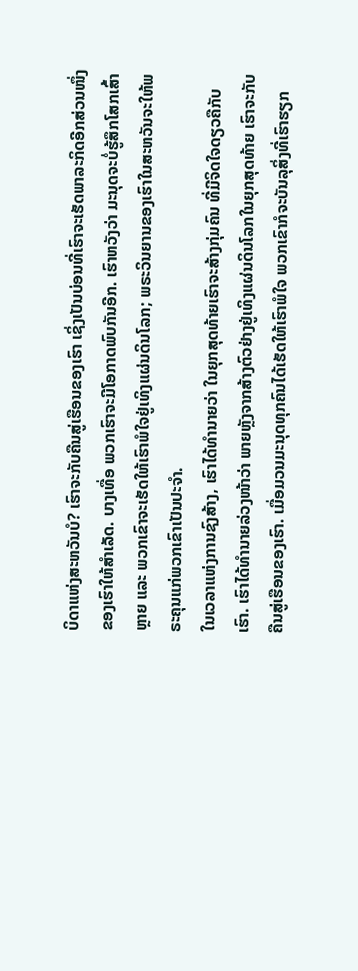ບິດາແຫ່ງສະຫວັນບໍ? ເຮົາຈະກັບຄືນສູ່ເຮືອນຂອງເຮົາ ເຊິ່ງເປັນບ່ອນທີ່ເຮົາຈະເຮັດພາລະກິດອີກສ່ວນໜຶ່ງຂອງເຮົາໃຫ້ສໍາເລັດ. ບາງເທື່ອ ພວກເຮົາຈະມີໂອກາດພົບກັນອີກ. ເຮົາຫວັງວ່າ ມະນຸດຈະບໍ່ຮູ້ສຶກໂສກເສົ້າຫຼາຍ ແລະ ພວກເຂົາຈະເຮັດໃຫ້ເຮົາພໍໃຈຢູ່ເທິງແຜ່ນດິນໂລກ; ພຣະວິນຍານຂອງເຮົາໃນສະຫວັນຈະໃຫ້ພຣະຄຸນແກ່ພວກເຂົາເປັນປະຈໍາ.
ໃນເວລາແຫ່ງການຊົງສ້າງ, ເຮົາໄດ້ທໍານາຍວ່າ ໃນຍຸກສຸດທ້າຍເຮົາຈະສ້າງກຸ່ມຄົນ ທີ່ມີຈິດໃຈດຽວຄືກັບເຮົາ. ເຮົາໄດ້ທໍານາຍລ່ວງໜ້າວ່າ ພາຍຫຼັງຈາກສ້າງຕົວຢ່າງຢູ່ເທິງແຜ່ນດິນໂລກໃນຍຸກສຸດທ້າຍ ເຮົາຈະກັບຄືນສູ່ເຮືອນຂອງເຮົາ. ເມື່ອມວນມະນຸດທຸກຄົນໄດ້ເຮັດໃຫ້ເຮົາພໍໃຈ ພວກເຂົາກໍຈະບັນລຸສິ່ງທີ່ເຮົາຮຽກ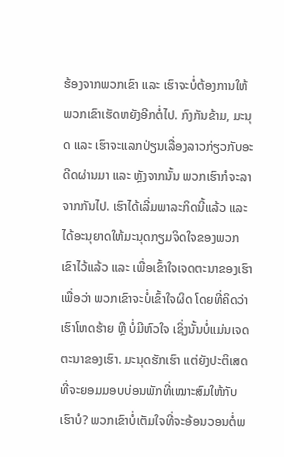ຮ້ອງຈາກພວກເຂົາ ແລະ ເຮົາຈະບໍ່ຕ້ອງການໃຫ້ພວກເຂົາເຮັດຫຍັງອີກຕໍ່ໄປ. ກົງກັນຂ້າມ, ມະນຸດ ແລະ ເຮົາຈະແລກປ່ຽນເລື່ອງລາວກ່ຽວກັບອະດີດຜ່ານມາ ແລະ ຫຼັງຈາກນັ້ນ ພວກເຮົາກໍຈະລາຈາກກັນໄປ. ເຮົາໄດ້ເລີ່ມພາລະກິດນີ້ແລ້ວ ແລະ ໄດ້ອະນຸຍາດໃຫ້ມະນຸດກຽມຈິດໃຈຂອງພວກເຂົາໄວ້ແລ້ວ ແລະ ເພື່ອເຂົ້າໃຈເຈດຕະນາຂອງເຮົາ ເພື່ອວ່າ ພວກເຂົາຈະບໍ່ເຂົ້າໃຈຜິດ ໂດຍທີ່ຄິດວ່າ ເຮົາໂຫດຮ້າຍ ຫຼື ບໍ່ມີຫົວໃຈ ເຊິ່ງນັ້ນບໍ່ແມ່ນເຈດຕະນາຂອງເຮົາ. ມະນຸດຮັກເຮົາ ແຕ່ຍັງປະຕິເສດທີ່ຈະຍອມມອບບ່ອນພັກທີ່ເໝາະສົມໃຫ້ກັບເຮົາບໍ? ພວກເຂົາບໍ່ເຕັມໃຈທີ່ຈະອ້ອນວອນຕໍ່ພ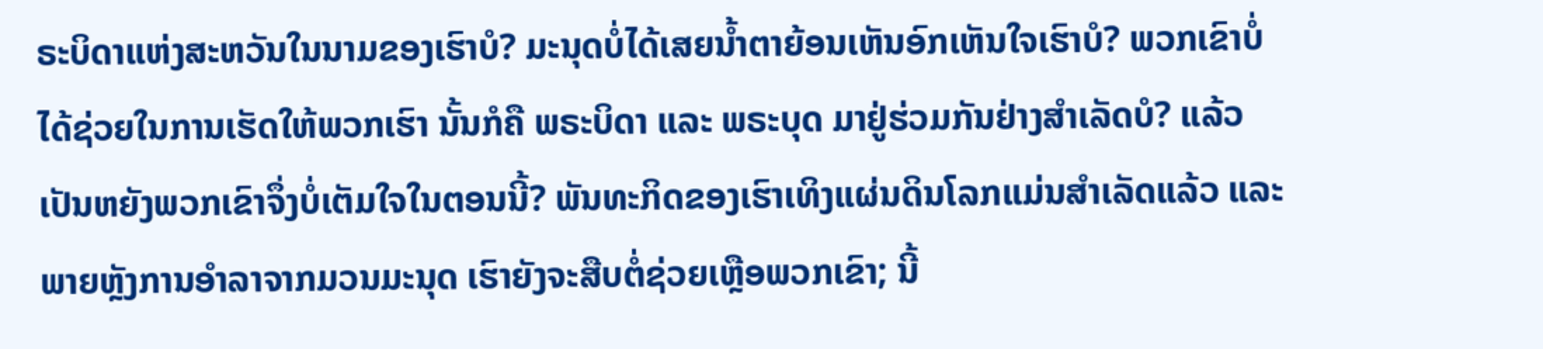ຣະບິດາແຫ່ງສະຫວັນໃນນາມຂອງເຮົາບໍ? ມະນຸດບໍ່ໄດ້ເສຍນໍ້າຕາຍ້ອນເຫັນອົກເຫັນໃຈເຮົາບໍ? ພວກເຂົາບໍ່ໄດ້ຊ່ວຍໃນການເຮັດໃຫ້ພວກເຮົາ ນັ້ນກໍຄື ພຣະບິດາ ແລະ ພຣະບຸດ ມາຢູ່ຮ່ວມກັນຢ່າງສໍາເລັດບໍ? ແລ້ວເປັນຫຍັງພວກເຂົາຈຶ່ງບໍ່ເຕັມໃຈໃນຕອນນີ້? ພັນທະກິດຂອງເຮົາເທິງແຜ່ນດິນໂລກແມ່ນສໍາເລັດແລ້ວ ແລະ ພາຍຫຼັງການອໍາລາຈາກມວນມະນຸດ ເຮົາຍັງຈະສືບຕໍ່ຊ່ວຍເຫຼືອພວກເຂົາ; ນີ້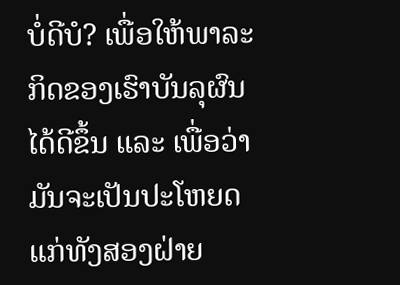ບໍ່ດີບໍ? ເພື່ອໃຫ້ພາລະກິດຂອງເຮົາບັນລຸຜົນໄດ້ດີຂຶ້ນ ແລະ ເພື່ອວ່າ ມັນຈະເປັນປະໂຫຍດແກ່ທັງສອງຝ່າຍ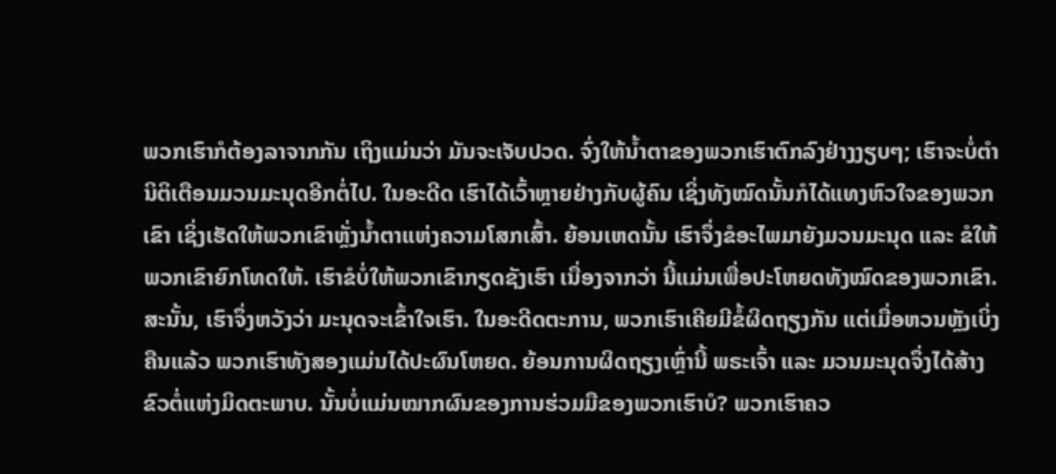ພວກເຮົາກໍຕ້ອງລາຈາກກັນ ເຖິງແມ່ນວ່າ ມັນຈະເຈັບປວດ. ຈົ່ງໃຫ້ນໍ້າຕາຂອງພວກເຮົາຕົກລົງຢ່າງງຽບໆ; ເຮົາຈະບໍ່ຕໍານິຕິເຕືອນມວນມະນຸດອີກຕໍ່ໄປ. ໃນອະດີດ ເຮົາໄດ້ເວົ້າຫຼາຍຢ່າງກັບຜູ້ຄົນ ເຊິ່ງທັງໝົດນັ້ນກໍໄດ້ແທງຫົວໃຈຂອງພວກເຂົາ ເຊິ່ງເຮັດໃຫ້ພວກເຂົາຫຼັ່ງນໍ້າຕາແຫ່ງຄວາມໂສກເສົ້າ. ຍ້ອນເຫດນັ້ນ ເຮົາຈຶ່ງຂໍອະໄພມາຍັງມວນມະນຸດ ແລະ ຂໍໃຫ້ພວກເຂົາຍົກໂທດໃຫ້. ເຮົາຂໍບໍ່ໃຫ້ພວກເຂົາກຽດຊັງເຮົາ ເນື່ອງຈາກວ່າ ນີ້ແມ່ນເພື່ອປະໂຫຍດທັງໝົດຂອງພວກເຂົາ. ສະນັ້ນ, ເຮົາຈຶ່ງຫວັງວ່າ ມະນຸດຈະເຂົ້າໃຈເຮົາ. ໃນອະດີດຕະການ, ພວກເຮົາເຄີຍມີຂໍ້ຜິດຖຽງກັນ ແຕ່ເມື່ອຫວນຫຼັງເບິ່ງຄືນແລ້ວ ພວກເຮົາທັງສອງແມ່ນໄດ້ປະຜົນໂຫຍດ. ຍ້ອນການຜິດຖຽງເຫຼົ່ານີ້ ພຣະເຈົ້າ ແລະ ມວນມະນຸດຈຶ່ງໄດ້ສ້າງຂົວຕໍ່ແຫ່ງມິດຕະພາບ. ນັ້ນບໍ່ແມ່ນໝາກຜົນຂອງການຮ່ວມມືຂອງພວກເຮົາບໍ? ພວກເຮົາຄວ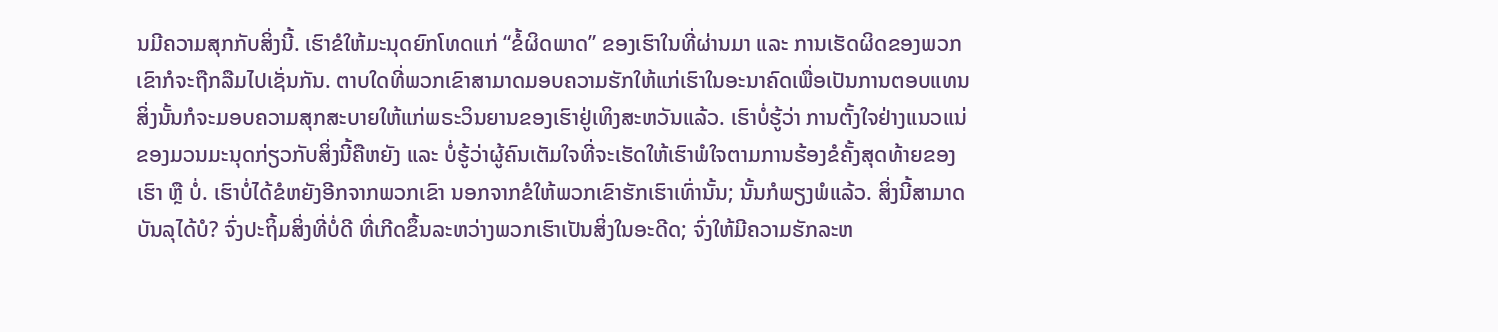ນມີຄວາມສຸກກັບສິ່ງນີ້. ເຮົາຂໍໃຫ້ມະນຸດຍົກໂທດແກ່ “ຂໍ້ຜິດພາດ” ຂອງເຮົາໃນທີ່ຜ່ານມາ ແລະ ການເຮັດຜິດຂອງພວກເຂົາກໍຈະຖືກລືມໄປເຊັ່ນກັນ. ຕາບໃດທີ່ພວກເຂົາສາມາດມອບຄວາມຮັກໃຫ້ແກ່ເຮົາໃນອະນາຄົດເພື່ອເປັນການຕອບແທນ ສິ່ງນັ້ນກໍຈະມອບຄວາມສຸກສະບາຍໃຫ້ແກ່ພຣະວິນຍານຂອງເຮົາຢູ່ເທິງສະຫວັນແລ້ວ. ເຮົາບໍ່ຮູ້ວ່າ ການຕັ້ງໃຈຢ່າງແນວແນ່ຂອງມວນມະນຸດກ່ຽວກັບສິ່ງນີ້ຄືຫຍັງ ແລະ ບໍ່ຮູ້ວ່າຜູ້ຄົນເຕັມໃຈທີ່ຈະເຮັດໃຫ້ເຮົາພໍໃຈຕາມການຮ້ອງຂໍຄັ້ງສຸດທ້າຍຂອງເຮົາ ຫຼື ບໍ່. ເຮົາບໍ່ໄດ້ຂໍຫຍັງອີກຈາກພວກເຂົາ ນອກຈາກຂໍໃຫ້ພວກເຂົາຮັກເຮົາເທົ່ານັ້ນ; ນັ້ນກໍພຽງພໍແລ້ວ. ສິ່ງນີ້ສາມາດບັນລຸໄດ້ບໍ? ຈົ່ງປະຖິ້ມສິ່ງທີ່ບໍ່ດີ ທີ່ເກີດຂຶ້ນລະຫວ່າງພວກເຮົາເປັນສິ່ງໃນອະດີດ; ຈົ່ງໃຫ້ມີຄວາມຮັກລະຫ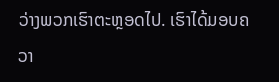ວ່າງພວກເຮົາຕະຫຼອດໄປ. ເຮົາໄດ້ມອບຄວາ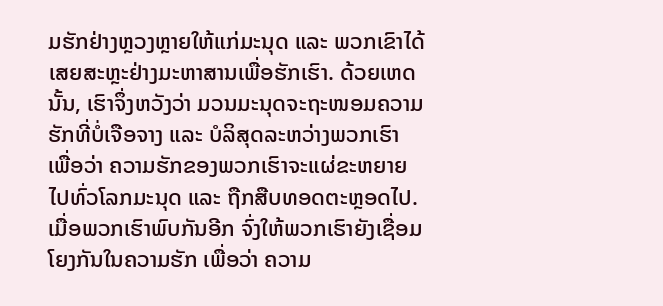ມຮັກຢ່າງຫຼວງຫຼາຍໃຫ້ແກ່ມະນຸດ ແລະ ພວກເຂົາໄດ້ເສຍສະຫຼະຢ່າງມະຫາສານເພື່ອຮັກເຮົາ. ດ້ວຍເຫດນັ້ນ, ເຮົາຈຶ່ງຫວັງວ່າ ມວນມະນຸດຈະຖະໜອມຄວາມຮັກທີ່ບໍ່ເຈືອຈາງ ແລະ ບໍລິສຸດລະຫວ່າງພວກເຮົາ ເພື່ອວ່າ ຄວາມຮັກຂອງພວກເຮົາຈະແຜ່ຂະຫຍາຍໄປທົ່ວໂລກມະນຸດ ແລະ ຖືກສືບທອດຕະຫຼອດໄປ. ເມື່ອພວກເຮົາພົບກັນອີກ ຈົ່ງໃຫ້ພວກເຮົາຍັງເຊື່ອມໂຍງກັນໃນຄວາມຮັກ ເພື່ອວ່າ ຄວາມ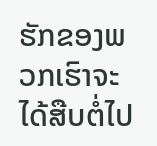ຮັກຂອງພວກເຮົາຈະໄດ້ສືບຕໍ່ໄປ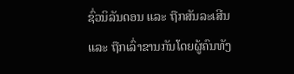ຊົ່ວນິລັນດອນ ແລະ ຖືກສັນລະເສີນ ແລະ ຖືກເລົ່າຂານກັນໂດຍຜູ້ຄົນທັງ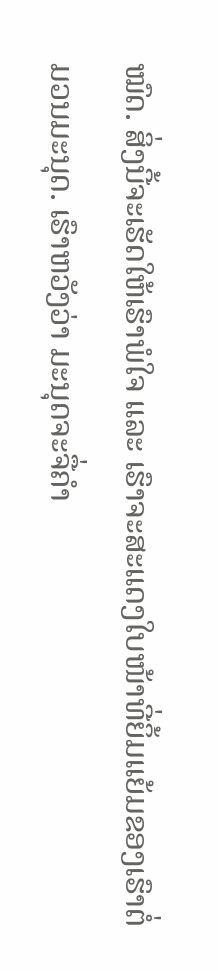ໝົດ. ສິ່ງນີ້ຈະເຮັດໃຫ້ເຮົາພໍໃຈ ແລະ ເຮົາຈະສະແດງໃບໜ້າທີ່ຍິ້ມແຍ້ມຂອງເຮົາຕໍ່ມວນມະນຸດ. ເຮົາຫວັງວ່າ ມະນຸດຈະຈື່ຄໍາ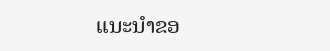ແນະນໍາຂອ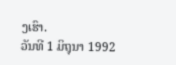ງເຮົາ.
ວັນທີ 1 ມິຖຸນາ 1992